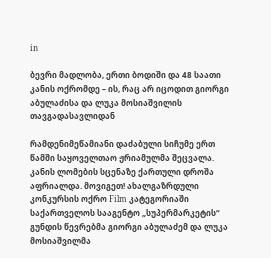in

ბევრი მადლობა, ერთი ბოდიში და 48 საათი კანის ოქრომდე – ის, რაც არ იცოდით გიორგი აბულაძისა და ლუკა მოსიაშვილის თავგადასავლიდან

რამდენიმეწამიანი დაძაბული სიჩუმე ერთ წამში საყოველთაო ჟრიამულმა შეცვალა. კანის ლომების სცენაზე ქართული დროშა აფრიალდა. მოვიგეთ! ახალგაზრდული კონკურსის ოქრო Film კატეგორიაში საქართველოს სააგენტო „სუპერმარკეტის“ გუნდის წევრებმა გიორგი აბულაძემ და ლუკა მოსიაშვილმა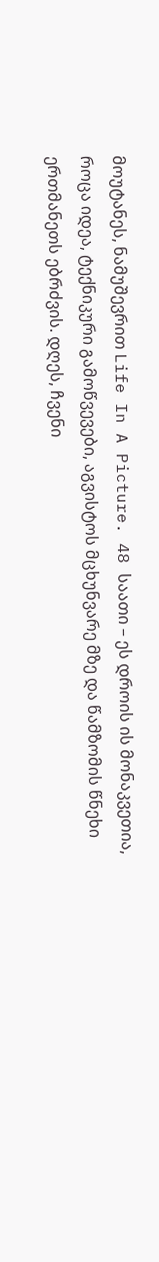მოუტანეს, ნამუშევრით Life In A Picture. 48 საათი – ეს დროის ის მონაკვეთია, როცა იდეა, ტექნიკური გამოწვევები, აგვისტოს მცხუნვარე მზე და წამზომის წნეხი ერთმანეთს ებრძვის. დღეს, ჩვენი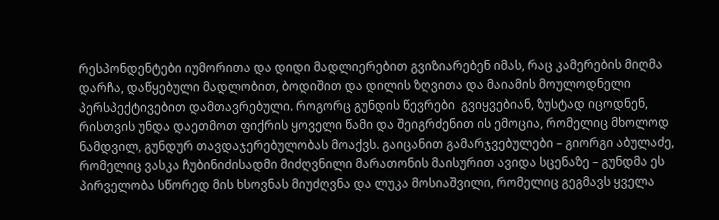რესპონდენტები იუმორითა და დიდი მადლიერებით გვიზიარებენ იმას, რაც კამერების მიღმა დარჩა, დაწყებული მადლობით, ბოდიშით და დილის ზღვითა და მაიამის მოულოდნელი პერსპექტივებით დამთავრებული. როგორც გუნდის წევრები  გვიყვებიან, ზუსტად იცოდნენ, რისთვის უნდა დაეთმოთ ფიქრის ყოველი წამი და შეიგრძენით ის ემოცია, რომელიც მხოლოდ ნამდვილ, გუნდურ თავდაჯერებულობას მოაქვს. გაიცანით გამარჯვებულები – გიორგი აბულაძე, რომელიც ვასკა ჩუბინიძისადმი მიძღვნილი მარათონის მაისურით ავიდა სცენაზე – გუნდმა ეს პირველობა სწორედ მის ხსოვნას მიუძღვნა და ლუკა მოსიაშვილი, რომელიც გეგმავს ყველა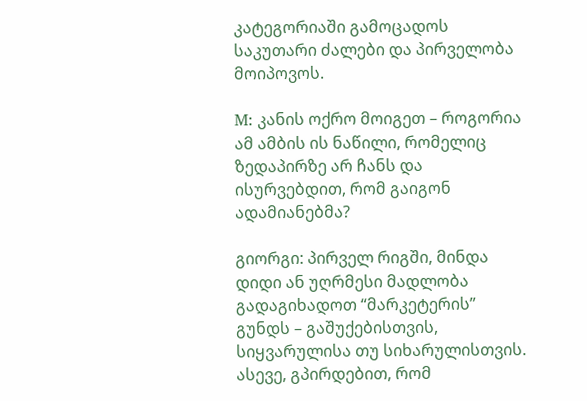კატეგორიაში გამოცადოს საკუთარი ძალები და პირველობა მოიპოვოს.

M: კანის ოქრო მოიგეთ – როგორია ამ ამბის ის ნაწილი, რომელიც ზედაპირზე არ ჩანს და ისურვებდით, რომ გაიგონ ადამიანებმა?

გიორგი: პირველ რიგში, მინდა დიდი ან უღრმესი მადლობა გადაგიხადოთ “მარკეტერის” გუნდს – გაშუქებისთვის, სიყვარულისა თუ სიხარულისთვის. ასევე, გპირდებით, რომ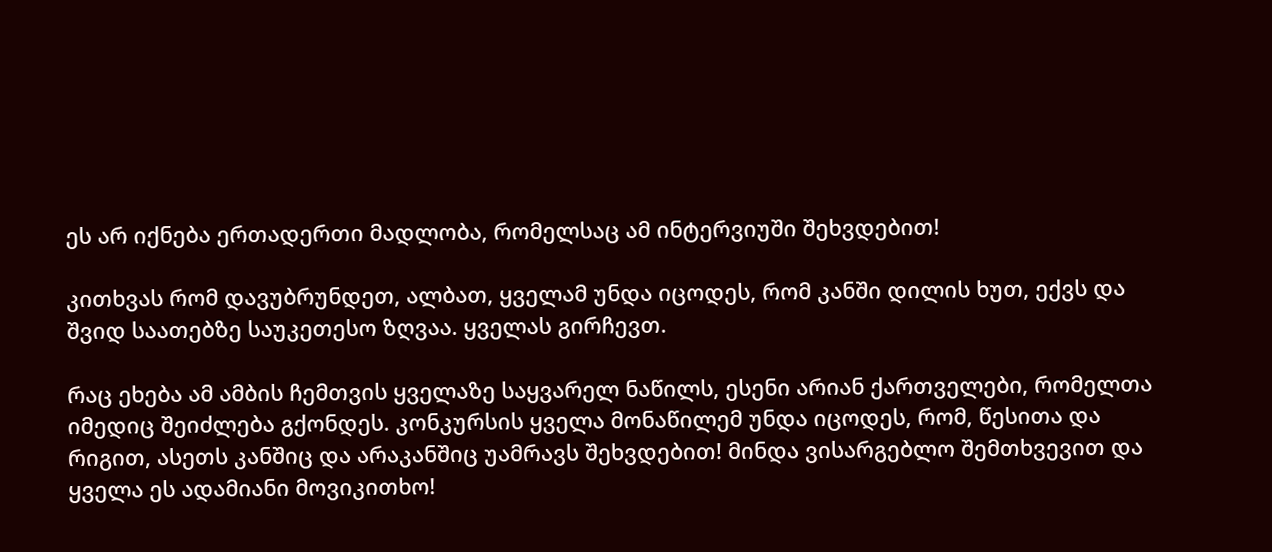ეს არ იქნება ერთადერთი მადლობა, რომელსაც ამ ინტერვიუში შეხვდებით!

კითხვას რომ დავუბრუნდეთ, ალბათ, ყველამ უნდა იცოდეს, რომ კანში დილის ხუთ, ექვს და შვიდ საათებზე საუკეთესო ზღვაა. ყველას გირჩევთ.

რაც ეხება ამ ამბის ჩემთვის ყველაზე საყვარელ ნაწილს, ესენი არიან ქართველები, რომელთა იმედიც შეიძლება გქონდეს. კონკურსის ყველა მონაწილემ უნდა იცოდეს, რომ, წესითა და რიგით, ასეთს კანშიც და არაკანშიც უამრავს შეხვდებით! მინდა ვისარგებლო შემთხვევით და ყველა ეს ადამიანი მოვიკითხო!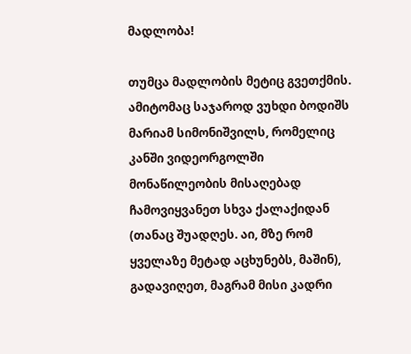მადლობა!

თუმცა მადლობის მეტიც გვეთქმის. ამიტომაც საჯაროდ ვუხდი ბოდიშს მარიამ სიმონიშვილს, რომელიც კანში ვიდეორგოლში მონაწილეობის მისაღებად ჩამოვიყვანეთ სხვა ქალაქიდან  (თანაც შუადღეს. აი, მზე რომ ყველაზე მეტად აცხუნებს, მაშინ), გადავიღეთ, მაგრამ მისი კადრი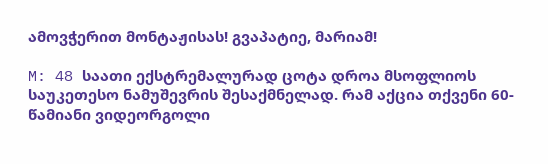ამოვჭერით მონტაჟისას! გვაპატიე, მარიამ!

M: 48 საათი ექსტრემალურად ცოტა დროა მსოფლიოს საუკეთესო ნამუშევრის შესაქმნელად. რამ აქცია თქვენი 60-წამიანი ვიდეორგოლი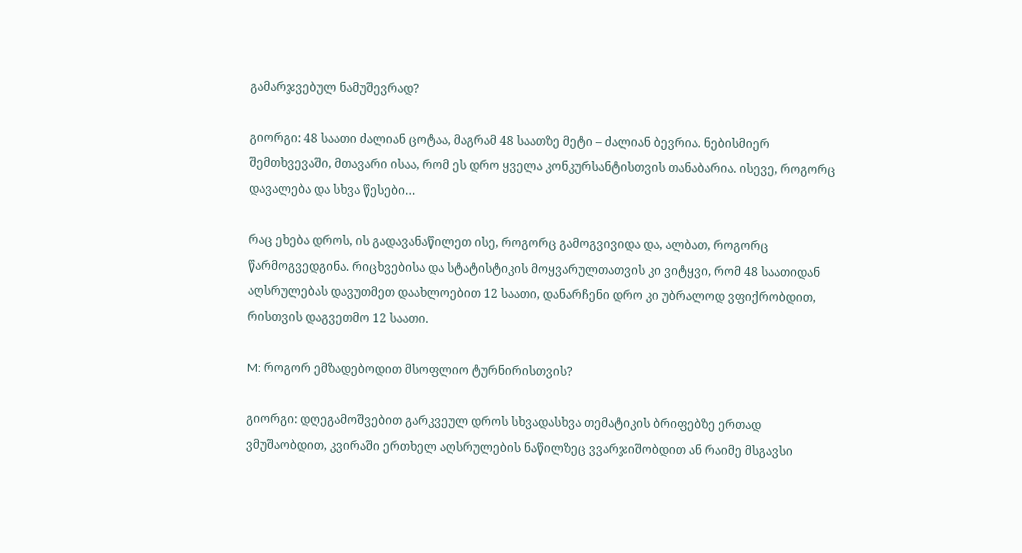გამარჯვებულ ნამუშევრად?

გიორგი: 48 საათი ძალიან ცოტაა, მაგრამ 48 საათზე მეტი – ძალიან ბევრია. ნებისმიერ შემთხვევაში, მთავარი ისაა, რომ ეს დრო ყველა კონკურსანტისთვის თანაბარია. ისევე, როგორც დავალება და სხვა წესები…

რაც ეხება დროს, ის გადავანაწილეთ ისე, როგორც გამოგვივიდა და, ალბათ, როგორც წარმოგვედგინა. რიცხვებისა და სტატისტიკის მოყვარულთათვის კი ვიტყვი, რომ 48 საათიდან აღსრულებას დავუთმეთ დაახლოებით 12 საათი, დანარჩენი დრო კი უბრალოდ ვფიქრობდით, რისთვის დაგვეთმო 12 საათი.

M: როგორ ემზადებოდით მსოფლიო ტურნირისთვის?

გიორგი: დღეგამოშვებით გარკვეულ დროს სხვადასხვა თემატიკის ბრიფებზე ერთად ვმუშაობდით, კვირაში ერთხელ აღსრულების ნაწილზეც ვვარჯიშობდით ან რაიმე მსგავსი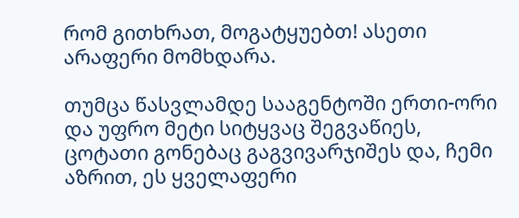რომ გითხრათ, მოგატყუებთ! ასეთი არაფერი მომხდარა.

თუმცა წასვლამდე სააგენტოში ერთი-ორი და უფრო მეტი სიტყვაც შეგვაწიეს, ცოტათი გონებაც გაგვივარჯიშეს და, ჩემი აზრით, ეს ყველაფერი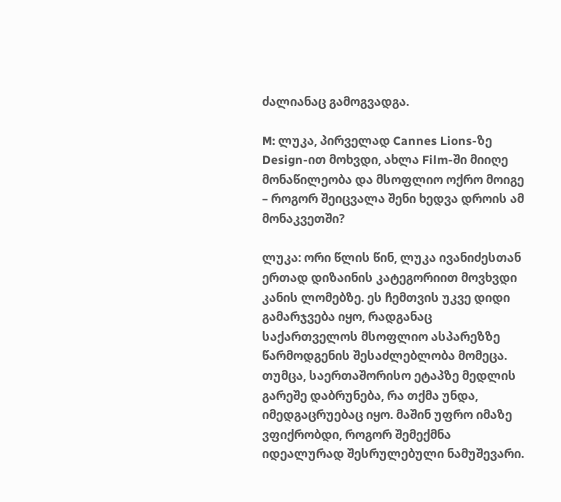ძალიანაც გამოგვადგა.

M: ლუკა, პირველად Cannes Lions-ზე Design-ით მოხვდი, ახლა Film-ში მიიღე მონაწილეობა და მსოფლიო ოქრო მოიგე – როგორ შეიცვალა შენი ხედვა დროის ამ მონაკვეთში?

ლუკა: ორი წლის წინ, ლუკა ივანიძესთან ერთად დიზაინის კატეგორიით მოვხვდი კანის ლომებზე. ეს ჩემთვის უკვე დიდი გამარჯვება იყო, რადგანაც საქართველოს მსოფლიო ასპარეზზე წარმოდგენის შესაძლებლობა მომეცა. თუმცა, საერთაშორისო ეტაპზე მედლის გარეშე დაბრუნება, რა თქმა უნდა, იმედგაცრუებაც იყო. მაშინ უფრო იმაზე ვფიქრობდი, როგორ შემექმნა იდეალურად შესრულებული ნამუშევარი.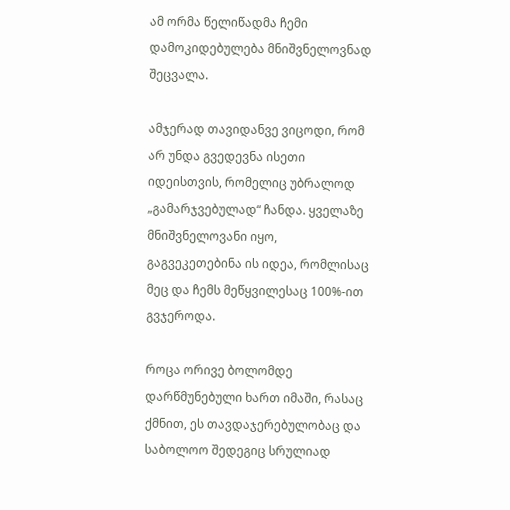ამ ორმა წელიწადმა ჩემი დამოკიდებულება მნიშვნელოვნად შეცვალა.

ამჯერად თავიდანვე ვიცოდი, რომ არ უნდა გვედევნა ისეთი იდეისთვის, რომელიც უბრალოდ „გამარჯვებულად“ ჩანდა. ყველაზე მნიშვნელოვანი იყო, გაგვეკეთებინა ის იდეა, რომლისაც მეც და ჩემს მეწყვილესაც 100%-ით გვჯეროდა.

როცა ორივე ბოლომდე დარწმუნებული ხართ იმაში, რასაც ქმნით, ეს თავდაჯერებულობაც და საბოლოო შედეგიც სრულიად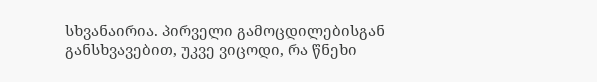სხვანაირია. პირველი გამოცდილებისგან განსხვავებით, უკვე ვიცოდი, რა წნეხი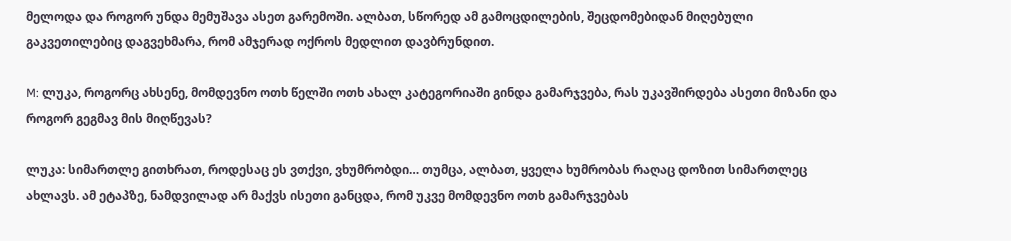მელოდა და როგორ უნდა მემუშავა ასეთ გარემოში. ალბათ, სწორედ ამ გამოცდილების, შეცდომებიდან მიღებული გაკვეთილებიც დაგვეხმარა, რომ ამჯერად ოქროს მედლით დავბრუნდით.

M: ლუკა, როგორც ახსენე, მომდევნო ოთხ წელში ოთხ ახალ კატეგორიაში გინდა გამარჯვება, რას უკავშირდება ასეთი მიზანი და როგორ გეგმავ მის მიღწევას?

ლუკა: სიმართლე გითხრათ, როდესაც ეს ვთქვი, ვხუმრობდი… თუმცა, ალბათ, ყველა ხუმრობას რაღაც დოზით სიმართლეც ახლავს. ამ ეტაპზე, ნამდვილად არ მაქვს ისეთი განცდა, რომ უკვე მომდევნო ოთხ გამარჯვებას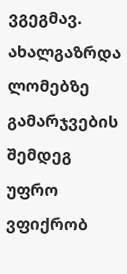ვგეგმავ. ახალგაზრდა ლომებზე გამარჯვების შემდეგ უფრო ვფიქრობ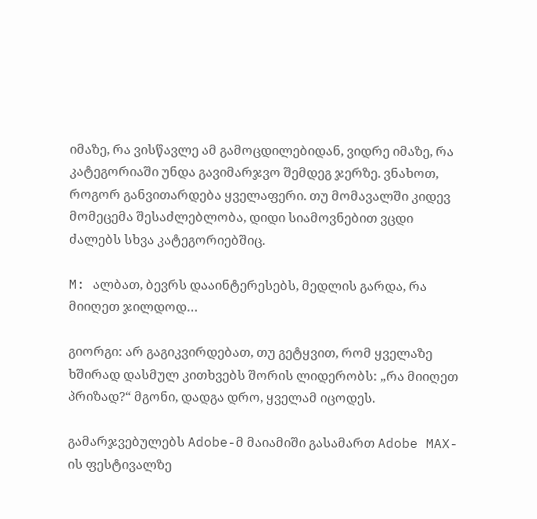იმაზე, რა ვისწავლე ამ გამოცდილებიდან, ვიდრე იმაზე, რა კატეგორიაში უნდა გავიმარჯვო შემდეგ ჯერზე. ვნახოთ, როგორ განვითარდება ყველაფერი. თუ მომავალში კიდევ მომეცემა შესაძლებლობა, დიდი სიამოვნებით ვცდი ძალებს სხვა კატეგორიებშიც.

M: ალბათ, ბევრს დააინტერესებს, მედლის გარდა, რა მიიღეთ ჯილდოდ…

გიორგი: არ გაგიკვირდებათ, თუ გეტყვით, რომ ყველაზე ხშირად დასმულ კითხვებს შორის ლიდერობს: „რა მიიღეთ პრიზად?“ მგონი, დადგა დრო, ყველამ იცოდეს.

გამარჯვებულებს Adobe-მ მაიამიში გასამართ Adobe MAX-ის ფესტივალზე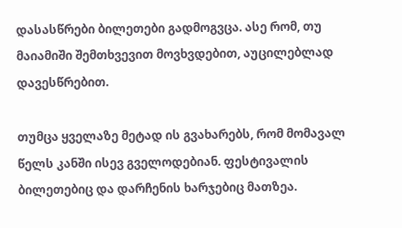დასასწრები ბილეთები გადმოგვცა. ასე რომ, თუ მაიამიში შემთხვევით მოვხვდებით, აუცილებლად დავესწრებით.

თუმცა ყველაზე მეტად ის გვახარებს, რომ მომავალ წელს კანში ისევ გველოდებიან. ფესტივალის ბილეთებიც და დარჩენის ხარჯებიც მათზეა.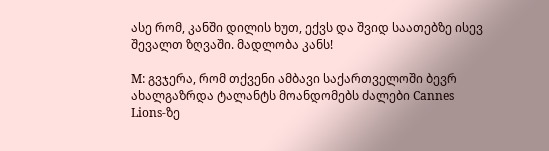ასე რომ, კანში დილის ხუთ, ექვს და შვიდ საათებზე ისევ შევალთ ზღვაში. მადლობა კანს!

M: გვჯერა, რომ თქვენი ამბავი საქართველოში ბევრ ახალგაზრდა ტალანტს მოანდომებს ძალები Cannes Lions-ზე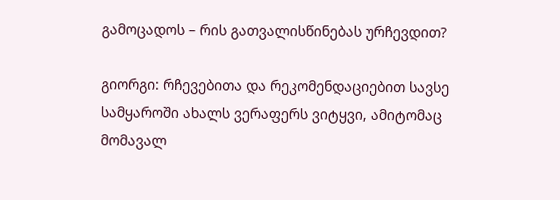გამოცადოს – რის გათვალისწინებას ურჩევდით?

გიორგი: რჩევებითა და რეკომენდაციებით სავსე სამყაროში ახალს ვერაფერს ვიტყვი, ამიტომაც მომავალ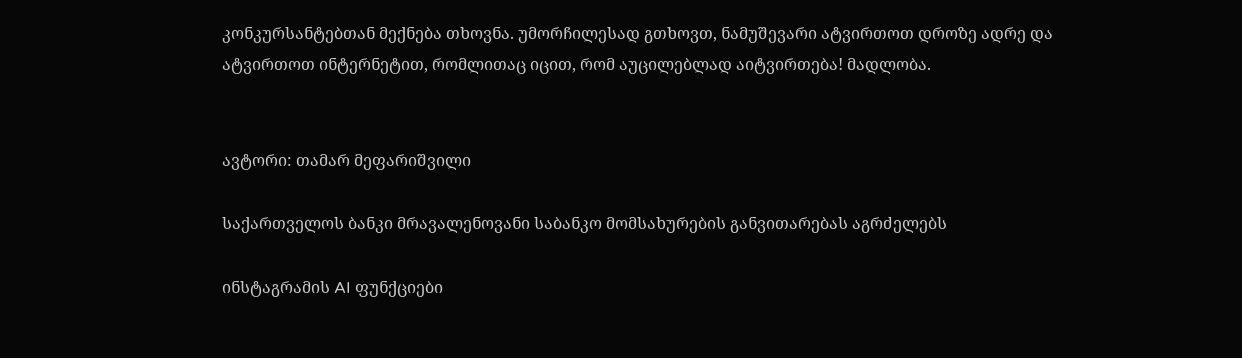კონკურსანტებთან მექნება თხოვნა. უმორჩილესად გთხოვთ, ნამუშევარი ატვირთოთ დროზე ადრე და ატვირთოთ ინტერნეტით, რომლითაც იცით, რომ აუცილებლად აიტვირთება! მადლობა.


ავტორი: თამარ მეფარიშვილი

საქართველოს ბანკი მრავალენოვანი საბანკო მომსახურების განვითარებას აგრძელებს

ინსტაგრამის AI ფუნქციები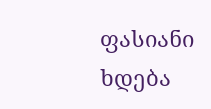ფასიანი ხდება